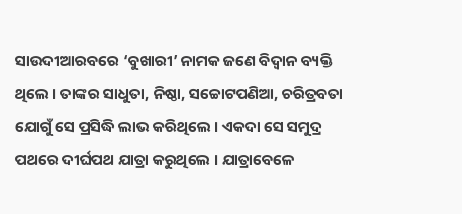ସାଉଦୀଆରବରେ ‘ବୁଖାରୀ’ ନାମକ ଜଣେ ବିଦ୍ୱାନ ବ୍ୟକ୍ତି ଥିଲେ । ତାଙ୍କର ସାଧୁତା, ନିଷ୍ଠା, ସଚ୍ଚୋଟପଣିଆ, ଚରିତ୍ରବତା ଯୋଗୁଁ ସେ ପ୍ରସିଦ୍ଧି ଲାଭ କରିଥିଲେ । ଏକଦା ସେ ସମୁଦ୍ର ପଥରେ ଦୀର୍ଘପଥ ଯାତ୍ରା କରୁଥିଲେ । ଯାତ୍ରାବେଳେ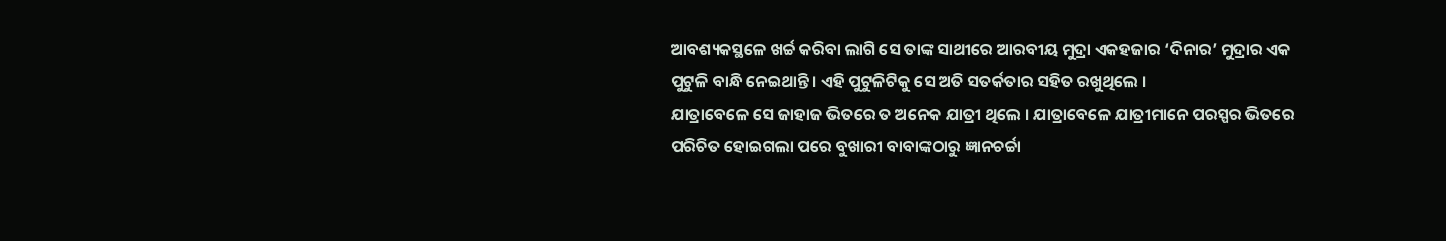ଆବଶ୍ୟକସ୍ଥଳେ ଖର୍ଚ୍ଚ କରିବା ଲାଗି ସେ ତାଙ୍କ ସାଥୀରେ ଆରବୀୟ ମୁଦ୍ରା ଏକହଜାର ‘ଦିନାର’ ମୁଦ୍ରାର ଏକ ପୁଟୁଳି ବାନ୍ଧି ନେଇଥାନ୍ତି । ଏହି ପୁଟୁଳିଟିକୁ ସେ ଅତି ସତର୍କତାର ସହିତ ରଖୁଥିଲେ ।
ଯାତ୍ରାବେଳେ ସେ ଜାହାଜ ଭିତରେ ତ ଅନେକ ଯାତ୍ରୀ ଥିଲେ । ଯାତ୍ରାବେଳେ ଯାତ୍ରୀମାନେ ପରସ୍ପର ଭିତରେ ପରିଚିତ ହୋଇଗଲା ପରେ ବୁଖାରୀ ବାବାଙ୍କଠାରୁ ଜ୍ଞାନଚର୍ଚ୍ଚା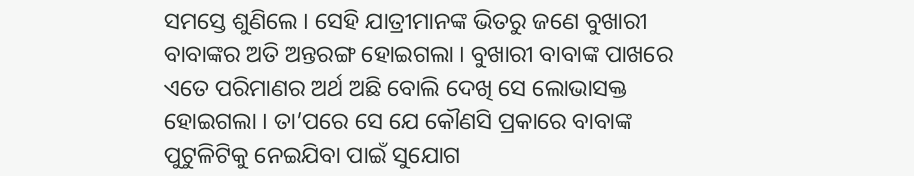ସମସ୍ତେ ଶୁଣିଲେ । ସେହି ଯାତ୍ରୀମାନଙ୍କ ଭିତରୁ ଜଣେ ବୁଖାରୀ ବାବାଙ୍କର ଅତି ଅନ୍ତରଙ୍ଗ ହୋଇଗଲା । ବୁଖାରୀ ବାବାଙ୍କ ପାଖରେ ଏତେ ପରିମାଣର ଅର୍ଥ ଅଛି ବୋଲି ଦେଖି ସେ ଲୋଭାସକ୍ତ ହୋଇଗଲା । ତା’ପରେ ସେ ଯେ କୌଣସି ପ୍ରକାରେ ବାବାଙ୍କ ପୁଟୁଳିଟିକୁ ନେଇଯିବା ପାଇଁ ସୁଯୋଗ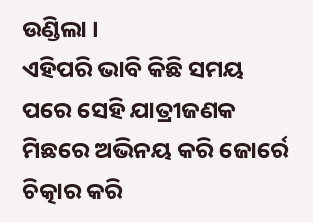ଉଣ୍ଡିଲା ।
ଏହିପରି ଭାବି କିଛି ସମୟ ପରେ ସେହି ଯାତ୍ରୀଜଣକ ମିଛରେ ଅଭିନୟ କରି ଜୋର୍ରେ ଚିତ୍କାର କରି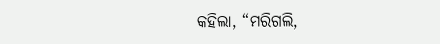କହିଲା, “ମରିଗଲି,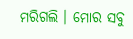ମରିଗଲି । ମୋର ସବୁ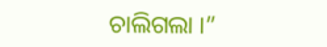ଚାଲିଗଲା ।”